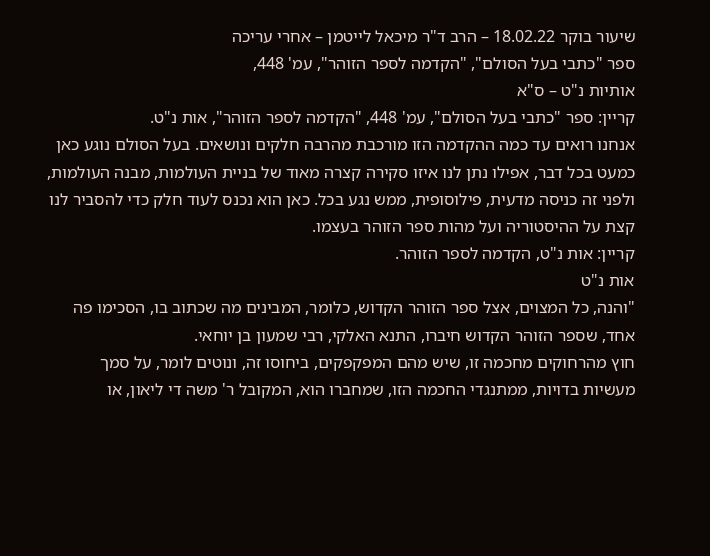שיעור בוקר 18.02.22 – הרב ד"ר מיכאל לייטמן – אחרי עריכה
ספר "כתבי בעל הסולם", "הקדמה לספר הזוהר", עמ' 448,
אותיות נ"ט – ס"א
קריין: ספר "כתבי בעל הסולם", עמ' 448, "הקדמה לספר הזוהר", אות נ"ט.
אנחנו רואים עד כמה ההקדמה הזו מורכבת מהרבה חלקים ונושאים. בעל הסולם נוגע כאן כמעט בכל דבר, אפילו נתן לנו איזו סקירה קצרה מאוד של בניית העולמות, מבנה העולמות, ולפני זה כניסה מדעית, פילוסופית, ממש נגע בכל. כאן הוא נכנס לעוד חלק כדי להסביר לנו קצת על ההיסטוריה ועל מהות ספר הזוהר בעצמו.
קריין: אות נ"ט, הקדמה לספר הזוהר.
אות נ"ט
"והנה, כל המצוים, אצל ספר הזוהר הקדוש, כלומר, המבינים מה שכתוב בו, הסכימו פה אחד, שספר הזוהר הקדוש חיברו, התנא האלקי, רבי שמעון בן יוחאי.
חוץ מהרחוקים מחכמה זו, שיש מהם המפקפקים, ביחוסו זה, ונוטים לומר, על סמך מעשיות בדויות, ממתנגדי החכמה הזו, שמחברו הוא, המקובל ר' משה די ליאון, או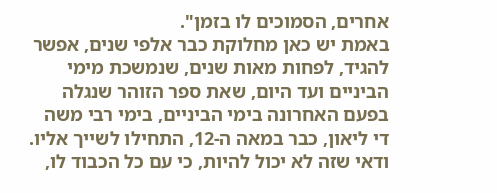אחרים, הסמוכים לו בזמן".
באמת יש כאן מחלוקת כבר אלפי שנים, אפשר להגיד, לפחות מאות שנים, שנמשכת מימי הביניים ועד היום, שאת ספר הזוהר שנגלה בפעם האחרונה בימי הביניים, בימי רבי משה די ליאון, כבר במאה ה-12, התחילו לשייך אליו. ודאי שזה לא יכול להיות, כי עם כל הכבוד לו,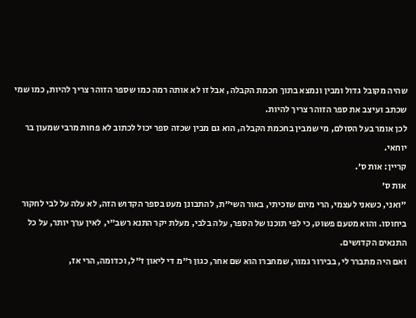שהיה מקובל גדול ומבין ונמצא בתוך חכמת הקבלה, אבל זו לא אותה רמה כמו שספר הזוהר צריך להיות, כמו שמי שכתב ועיצב את ספר הזוהר צריך להיות.
לכן אומר בעל הסולם, מי שמבין בחכמת הקבלה, הוא גם מבין שכזה ספר יכול לכתוב לא פחות מרבי שמעון בר יוחאי.
קריין: אות ס'.
אות ס'
"ואני, כשאני לעצמי, הרי מיום שזכיתי, באור השי"ת, להתבונן מעט בספר הקדוש הזה, לא עלה על לבי לחקור ביחוסו. והוא מטעם פשוט, כי לפי תוכנו של הספר, עלה בלבי, מעלת יקר התנא רשב"י, לאין ערך יותר, על כל התנאים הקדושים.
ואם היה מתברר לי, בבירור גמור, שמחברו הוא שם אחר, כגון ר"מ די ליאון ז"ל, וכדומה, הרי אז,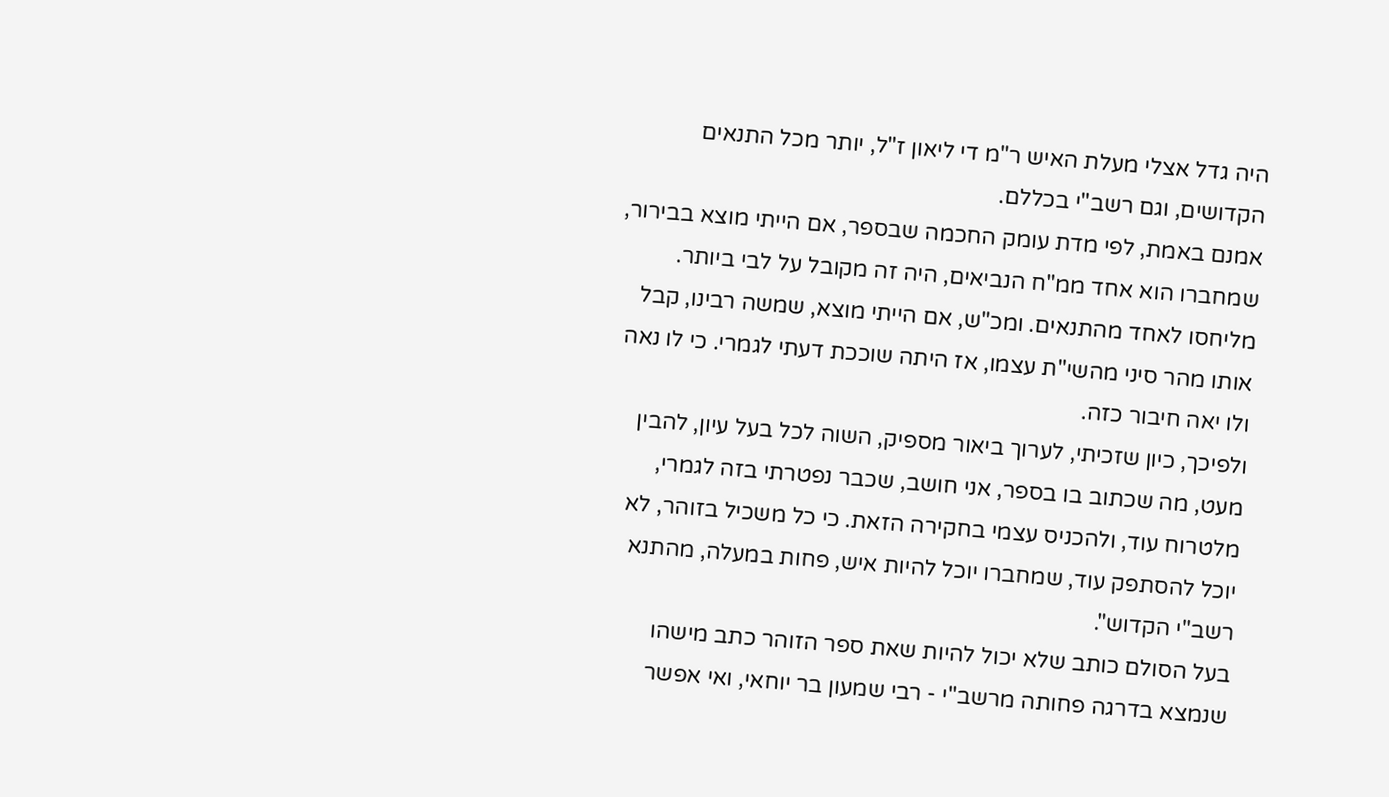היה גדל אצלי מעלת האיש ר"מ די ליאון ז"ל, יותר מכל התנאים הקדושים, וגם רשב"י בכללם.
אמנם באמת, לפי מדת עומק החכמה שבספר, אם הייתי מוצא בבירור, שמחברו הוא אחד ממ"ח הנביאים, היה זה מקובל על לבי ביותר. מליחסו לאחד מהתנאים. ומכ"ש, אם הייתי מוצא, שמשה רבינו, קבל אותו מהר סיני מהשי"ת עצמו, אז היתה שוככת דעתי לגמרי. כי לו נאה ולו יאה חיבור כזה.
ולפיכך, כיון שזכיתי, לערוך ביאור מספיק, השוה לכל בעל עיון, להבין מעט, מה שכתוב בו בספר, אני חושב, שכבר נפטרתי בזה לגמרי, מלטרוח עוד, ולהכניס עצמי בחקירה הזאת. כי כל משכיל בזוהר, לא יוכל להסתפק עוד, שמחברו יוכל להיות איש, פחות במעלה, מהתנא רשב"י הקדוש".
בעל הסולם כותב שלא יכול להיות שאת ספר הזוהר כתב מישהו שנמצא בדרגה פחותה מרשב"י - רבי שמעון בר יוחאי, ואי אפשר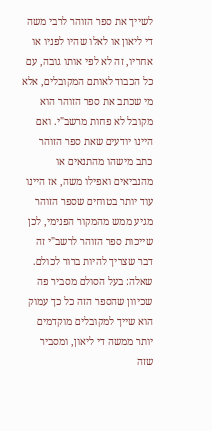לשייך את ספר הזוהר לרבי משה די ליאון או לאלו שהיו לפניו או אחריו, זה לא לפי אותו גובה, עם כל הכבוד לאותם המקובלים, אלא מי שכתב את ספר הזוהר הוא מקובל לא פחות מרשב"י. ואם היינו יודעים שאת ספר הזוהר כתב מישהו מהתנאים או מהנביאים ואפילו משה, אז היינו עוד יותר בטוחים שספר הזוהר מגיע ממש מהמקור הפנימי, לכן שייכות ספר הזוהר לרשב"י זה דבר שצריך להיות ברור לכולם.
שאלה: בעל הסולם מסביר פה שכיוון שהספר הזה כל כך עמוק הוא שייך למקובלים מוקדמים יותר ממשה די ליאון, ומסביר שזה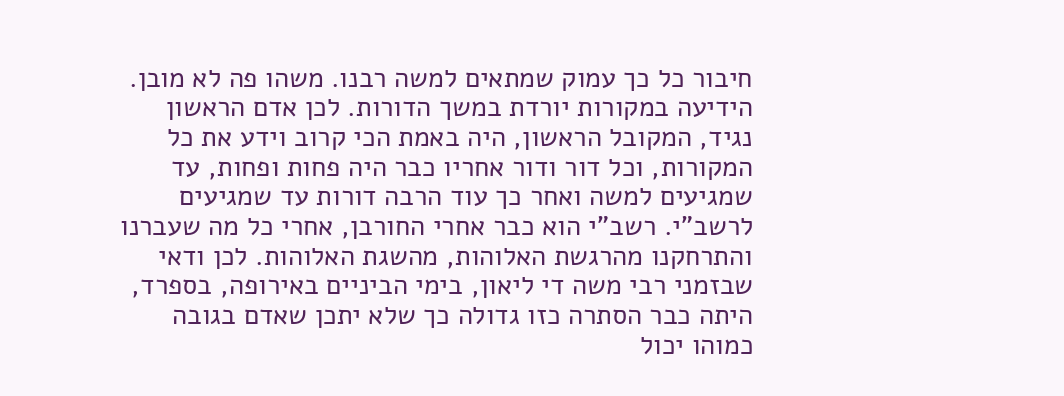חיבור כל כך עמוק שמתאים למשה רבנו. משהו פה לא מובן.
הידיעה במקורות יורדת במשך הדורות. לכן אדם הראשון נגיד, המקובל הראשון, היה באמת הכי קרוב וידע את כל המקורות, וכל דור ודור אחריו כבר היה פחות ופחות, עד שמגיעים למשה ואחר כך עוד הרבה דורות עד שמגיעים לרשב"י. רשב"י הוא כבר אחרי החורבן, אחרי כל מה שעברנו והתרחקנו מהרגשת האלוהות, מהשגת האלוהות. לכן ודאי שבזמני רבי משה די ליאון, בימי הביניים באירופה, בספרד, היתה כבר הסתרה כזו גדולה כך שלא יתכן שאדם בגובה כמוהו יכול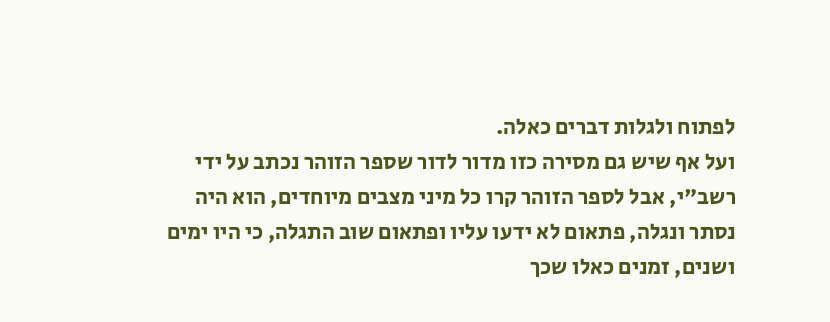לפתוח ולגלות דברים כאלה.
ועל אף שיש גם מסירה כזו מדור לדור שספר הזוהר נכתב על ידי רשב"י, אבל לספר הזוהר קרו כל מיני מצבים מיוחדים, הוא היה נסתר ונגלה, פתאום לא ידעו עליו ופתאום שוב התגלה, כי היו ימים ושנים, זמנים כאלו שכך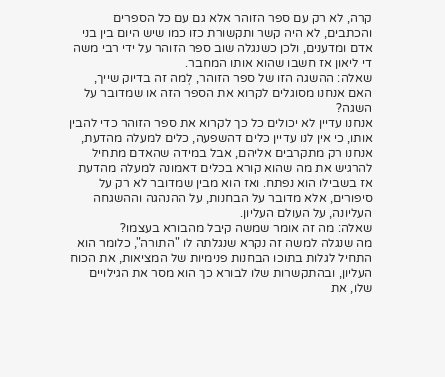קרה, לא רק עם ספר הזוהר אלא גם עם כל הספרים והכתבים, לא היה קשר ותקשורת כזו כמו שיש היום בין בני אדם ומדענים, ולכן כשנגלה שוב ספר הזוהר על ידי רבי משה די ליאון אז חשבו שהוא אותו המחבר.
שאלה: ההשגה הזו של ספר הזוהר, לְמה זה בדיוק שייך, האם אנחנו מסוגלים לקרוא את הספר הזה או שמדובר על השגה?
אנחנו עדיין לא יכולים כל כך לקרוא את ספר הזוהר כדי להבין אותו, כי אין לנו עדיין כלים דהשפעה, כלים למעלה מהדעת, אנחנו רק מתקרבים אליהם, אבל במידה שהאדם מתחיל להרגיש את מה שהוא קורא בכלים דאמונה למעלה מהדעת אז בשבילו הוא נפתח. ואז הוא מבין שמדובר לא רק על סיפורים, אלא מדובר על הבחנות, על ההנהגה וההשגחה העליונה, על העולם העליון.
שאלה: מה זה אומר שמשה קיבל מהבורא בעצמו?
מה שנגלה למשה זה נקרא שנגלתה לו "התורה", כלומר הוא התחיל לגלות בתוכו הבחנות פנימיות של המציאות, את הכוח העליון, ובהתקשרות שלו לבורא כך הוא מסר את הגילויים שלו, את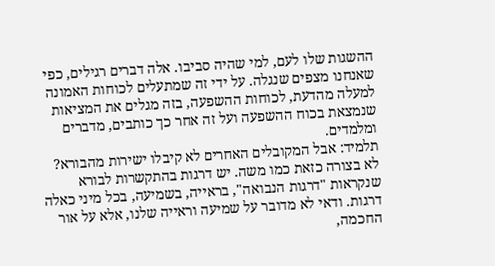ההשגות שלו לעם, למי שהיה סביבו. אלה דברים רגילים, כפי שאנחנו מצפים שנגלה. על ידי זה שמתעלים לכוחות האמונה למעלה מהדעת, לכוחות ההשפעה, בזה מגלים את המציאות שנמצאת בכוח ההשפעה ועל זה אחר כך כותבים, מדברים ומלמדים.
תלמיד: אבל המקובלים האחרים לא קיבלו ישירות מהבורא?
לא בצורה כזאת כמו משה. יש דרגות בהתקשרות לבורא שנקראות "דרגות הנבואה", בראייה, בשמיעה, בכל מיני כאלה דרגות. ודאי לא מדובר על שמיעה וראייה שלנו, אלא על אור החכמה,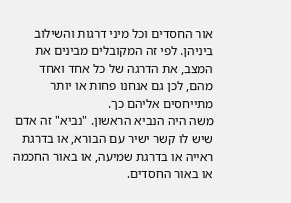אור החסדים וכל מיני דרגות והשילוב ביניהן. לפי זה המקובלים מבינים את המצב, את הדרגה של כל אחד ואחד מהם, לכן גם אנחנו פחות או יותר מתייחסים אליהם כך.
משה היה הנביא הראשון. "נביא" זה אדם שיש לו קשר ישיר עם הבורא, או בדרגת ראייה או בדרגת שמיעה, או באור החכמה או באור החסדים.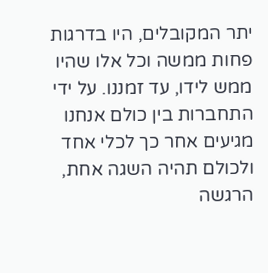יתר המקובלים, היו בדרגות פחות ממשה וכל אלו שהיו ממש לידו, עד זמננו. על ידי התחברות בין כולם אנחנו מגיעים אחר כך לכלי אחד ולכולם תהיה השגה אחת, הרגשה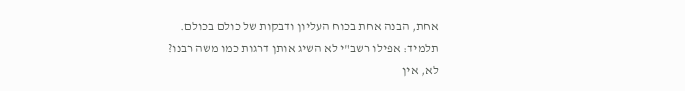אחת, הבנה אחת בכוח העליון ודבקות של כולם בכולם.
תלמיד: אפילו רשב"י לא השיג אותן דרגות כמו משה רבנו?
לא, אין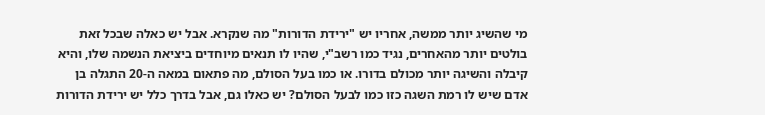מי שהשיג יותר ממשה, אחריו יש "ירידת הדורות" מה שנקרא. אבל יש כאלה שבכל זאת בולטים יותר מהאחרים, נגיד כמו רשב"י, שהיו לו תנאים מיוחדים ביציאת הנשמה שלו, והיא קיבלה והשיגה יותר מכולם בדורו. או כמו בעל הסולם, מה פתאום במאה ה-20 התגלה בן אדם שיש לו רמת השגה כזו כמו לבעל הסולם? יש כאלו גם, אבל בדרך כלל יש ירידת הדורות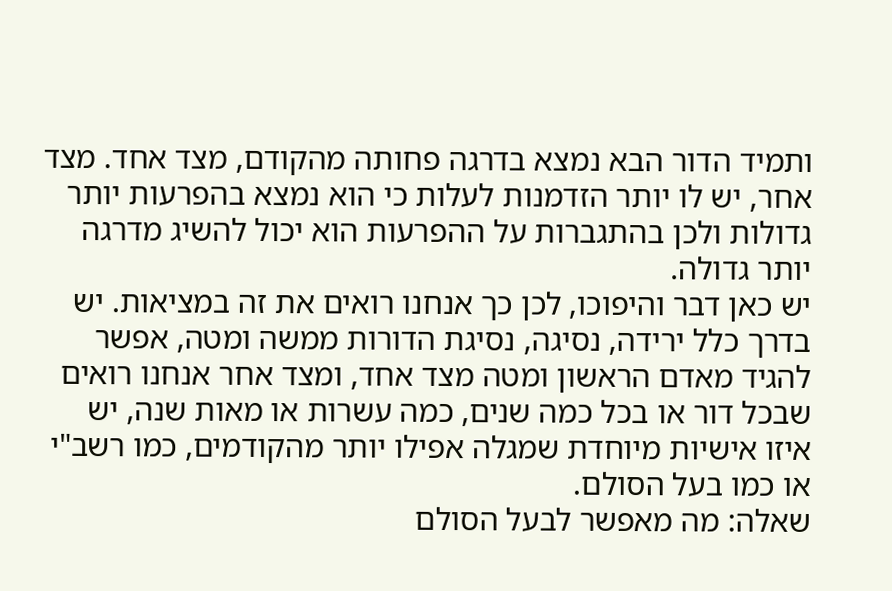ותמיד הדור הבא נמצא בדרגה פחותה מהקודם, מצד אחד. מצד אחר, יש לו יותר הזדמנות לעלות כי הוא נמצא בהפרעות יותר גדולות ולכן בהתגברות על ההפרעות הוא יכול להשיג מדרגה יותר גדולה.
יש כאן דבר והיפוכו, לכן כך אנחנו רואים את זה במציאות. יש בדרך כלל ירידה, נסיגה, נסיגת הדורות ממשה ומטה, אפשר להגיד מאדם הראשון ומטה מצד אחד, ומצד אחר אנחנו רואים שבכל דור או בכל כמה שנים, כמה עשרות או מאות שנה, יש איזו אישיות מיוחדת שמגלה אפילו יותר מהקודמים, כמו רשב"י או כמו בעל הסולם.
שאלה: מה מאפשר לבעל הסולם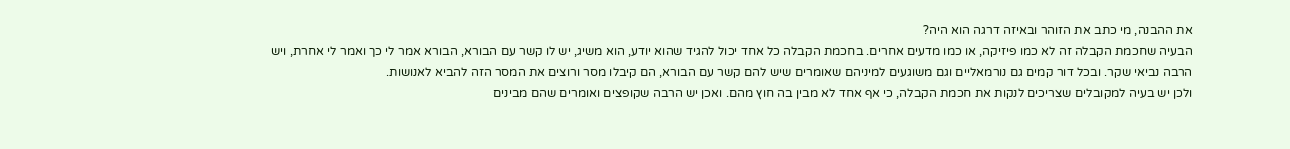את ההבנה, מי כתב את הזוהר ובאיזה דרגה הוא היה?
הבעיה שחכמת הקבלה זה לא כמו פיזיקה, או כמו מדעים אחרים. בחכמת הקבלה כל אחד יכול להגיד שהוא יודע, הוא משיג, יש לו קשר עם הבורא, הבורא אמר לי כך ואמר לי אחרת, ויש הרבה נביאי שקר. ובכל דור קמים גם נורמאליים וגם משוגעים למיניהם שאומרים שיש להם קשר עם הבורא, הם קיבלו מסר ורוצים את המסר הזה להביא לאנושות.
ולכן יש בעיה למקובלים שצריכים לנקות את חכמת הקבלה, כי אף אחד לא מבין בה חוץ מהם. ואכן יש הרבה שקופצים ואומרים שהם מבינים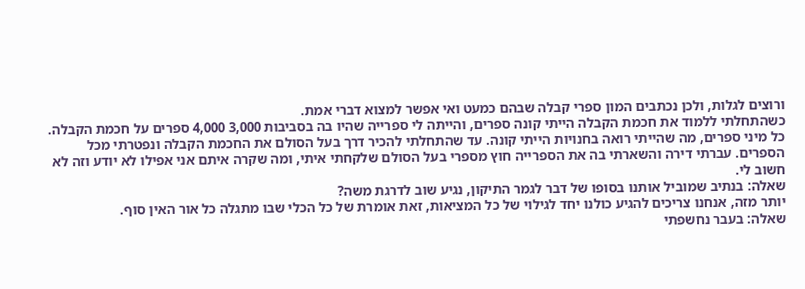ורוצים לגלות, ולכן נכתבים המון ספרי קבלה שבהם כמעט ואי אפשר למצוא דברי אמת.
כשהתחלתי ללמוד את חכמת הקבלה הייתי קונה ספרים, והייתה לי ספרייה שהיו בה בסביבות 3,000 4,000 ספרים על חכמת הקבלה. כל מיני ספרים, מה שהייתי רואה בחנויות הייתי קונה. עד שהתחלתי להכיר דרך בעל הסולם את החכמת הקבלה ונפטרתי מכל הספרים. עברתי דירה והשארתי בה את הספרייה חוץ מספרי בעל הסולם שלקחתי איתי, ומה שקרה איתם אני אפילו לא יודע וזה לא חשוב לי.
שאלה: בנתיב שמוביל אותנו בסופו של דבר לגמר התיקון, נגיע שוב לדרגת משה?
יותר מזה, אנחנו צריכים להגיע כולנו יחד לגילוי של כל המציאות, זאת אומרת של כל הכלי שבו מתגלה כל אור האין סוף.
שאלה: בעבר נחשפתי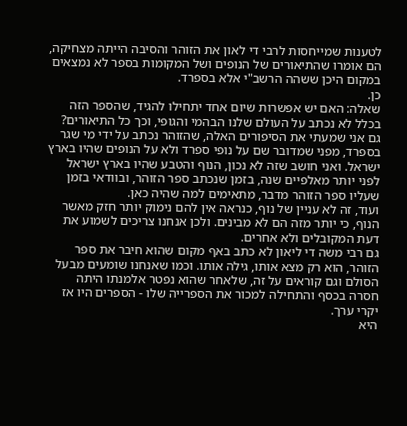לטענות שמייחסות לרבי די לאון את הזוהר והסיבה הייתה מצחיקה, הם אומרו שהתיאורים של הנופים ושל המקומות בספר לא נמצאים במקום היכן ששהה הרשב"י אלא בספרד.
כן.
שאלה: האם יש אפשרות שיום אחד יתחילו להגיד, שהספר הזה בכלל לא נכתב על העולם שלנו הבהמי והגופי, וכך כל התיאורים?
גם אני שמעתי את הסיפורים האלה, שהזוהר נכתב על ידי מי שגר בספרד, מפני שמדובר שם על נופי ספרד ולא על הנופים שהיו בארץ ישראל. ואני חושב שזה לא נכון, הנוף והטבע שהיו בארץ ישראל לפני יותר מאלפיים שנה, בזמן שנכתב ספר הזוהר, ובוודאי בזמן שעליו ספר הזוהר מדבר, מתאימים למה שהיה כאן.
ועוד, זה לא עניין של נוף, כנראה אין להם נימוק יותר חזק מאשר הנוף, כי יותר מזה הם לא מבינים. ולכן אנחנו צריכים לשמוע את דעת המקובלים ולא אחרים.
גם רבי משה די ליאון לא כתב באף מקום שהוא חיבר את ספר הזוהר, הוא רק מצא אותו, גילה אותו. וכמו שאנחנו שומעים מבעל הסולם וגם קוראים על זה, שלאחר שהוא נפטר אלמנתו היתה חסרה בכסף והתחילה למכור את הספרייה שלו - הספרים היו אז יקרי ערך.
היא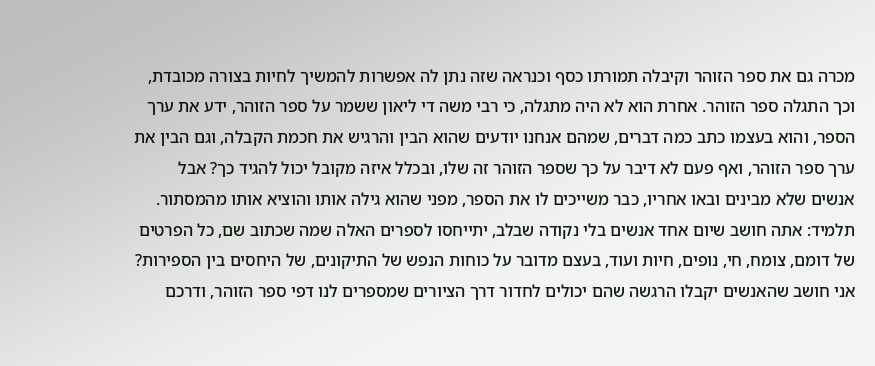מכרה גם את ספר הזוהר וקיבלה תמורתו כסף וכנראה שזה נתן לה אפשרות להמשיך לחיות בצורה מכובדת, וכך התגלה ספר הזוהר. אחרת הוא לא היה מתגלה, כי רבי משה די ליאון ששמר על ספר הזוהר, ידע את ערך הספר, והוא בעצמו כתב כמה דברים, שמהם אנחנו יודעים שהוא הבין והרגיש את חכמת הקבלה, וגם הבין את ערך ספר הזוהר, ואף פעם לא דיבר על כך שספר הזוהר זה שלו, ובכלל איזה מקובל יכול להגיד כך? אבל אנשים שלא מבינים ובאו אחריו, כבר משייכים לו את הספר, מפני שהוא גילה אותו והוציא אותו מהמסתור.
תלמיד: אתה חושב שיום אחד אנשים בלי נקודה שבלב, יתייחסו לספרים האלה שמה שכתוב שם, כל הפרטים של דומם, צומח, חי, נופים, חיות ועוד, בעצם מדובר על כוחות הנפש של התיקונים, של היחסים בין הספירות?
אני חושב שהאנשים יקבלו הרגשה שהם יכולים לחדור דרך הציורים שמספרים לנו דפי ספר הזוהר, ודרכם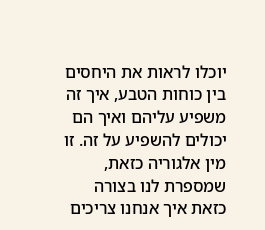יוכלו לראות את היחסים בין כוחות הטבע, איך זה משפיע עליהם ואיך הם יכולים להשפיע על זה. זו מין אלגוריה כזאת, שמספרת לנו בצורה כזאת איך אנחנו צריכים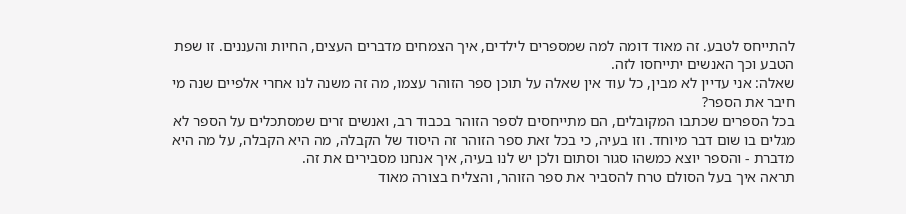להתייחס לטבע. זה מאוד דומה למה שמספרים לילדים, איך הצמחים מדברים העצים, החיות והעננים. זו שפת הטבע וכך האנשים יתייחסו לזה.
שאלה: אני עדיין לא מבין, כל עוד אין שאלה על תוכן ספר הזוהר עצמו, מה זה משנה לנו אחרי אלפיים שנה מי חיבר את הספר?
בכל הספרים שכתבו המקובלים, הם מתייחסים לספר הזוהר בכבוד רב, ואנשים זרים שמסתכלים על הספר לא מגלים בו שום דבר מיוחד. וזו בעיה, כי בכל זאת ספר הזוהר זה היסוד של הקבלה, מה היא הקבלה, על מה היא מדברת - והספר יוצא כמשהו סגור וסתום ולכן יש לנו בעיה, איך אנחנו מסבירים את זה.
תראה איך בעל הסולם טרח להסביר את ספר הזוהר, והצליח בצורה מאוד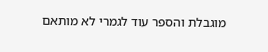מוגבלת והספר עוד לגמרי לא מותאם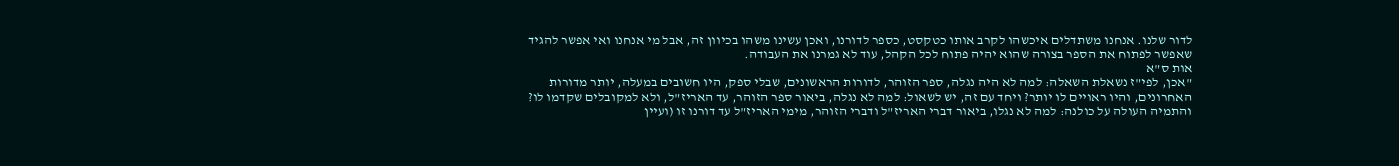לדור שלנו. אנחנו משתדלים איכשהו לקרב אותו כטקסט, כספר לדורנו, ואכן עשינו משהו בכיוון זה, אבל מי אנחנו ואי אפשר להגיד שאפשר לפתוח את הספר בצורה שהוא יהיה פתוח לכל הקהל, עוד לא גמרנו את העבודה.
אות ס"א
"אכן, לפי"ז נשאלת השאלה: למה לא היה נגלה, ספר הזוהר, לדורות הראשונים, שבלי ספק, היו חשובים במעלה, יותר מדורות האחרונים, והיו ראויים לו יותר? ויחד עם זה, יש לשאול: למה לא נגלה, ביאור ספר הזוהר, עד האריז"ל, ולא למקובלים שקדמו לו?
והתמיה העולה על כולנה: למה לא נגלו, ביאור דברי האריז"ל ודברי הזוהר, מימי האריז"ל עד דורנו זו (ועיין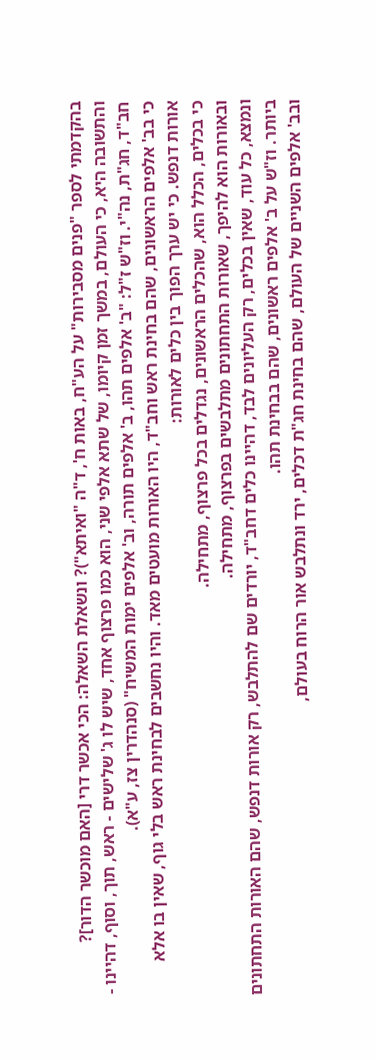בהקדמתי לספר "פנים מסבירות" על הע"ח, באות ח', ד"ה "ואיתא")? ונשאלת השאלה: הכי אכשר דרי [האם מוכשר הדור]?
והתשובה היא, כי העולם, במשך זמן קיומו, של שתא אלפי שני, הוא כמו פרצוף אחד, שיש לו ג' שלישים - ראש, תוך, וסוף, דהיינו - חב"ד, חג"ת, נה"י. וז"ש ז"ל: "ב' אלפים תהו, ב' אלפים תורה, וב' אלפים ימות המשיח" (סנהדרין צז, ע"א).
כי בב' אלפים הראשונים, שהם בחינת ראש וחב"ד, היו האורות מועטים מאד. והיו נחשבים לבחינת ראש בלי גוף, שאין בו אלא אורות דנפש. כי יש ערך הפוך בין כלים לאורות:
כי בכלים, הכלל הוא, שהכלים הראשונים, נגדלים בכל פרצוף, מתחילה.
ובאורות הוא להיפך, שאורות התחתונים מתלבשים בפרצוף, מתחילה.
ונמצא, כל עוד, שאין בכלים, רק העליונים לבד, דהיינו כלים דחב"ד, יורדים שם להתלבש, רק אורות דנפש, שהם האורות התחתונים ביותר. וז"ש על ב' אלפים ראשונים, שהם בבחינת תהו.
ובב' אלפים השניים של העולם, שהם בחינת חג"ת דכלים, ירד ונתלבש אור הרוח בעולם,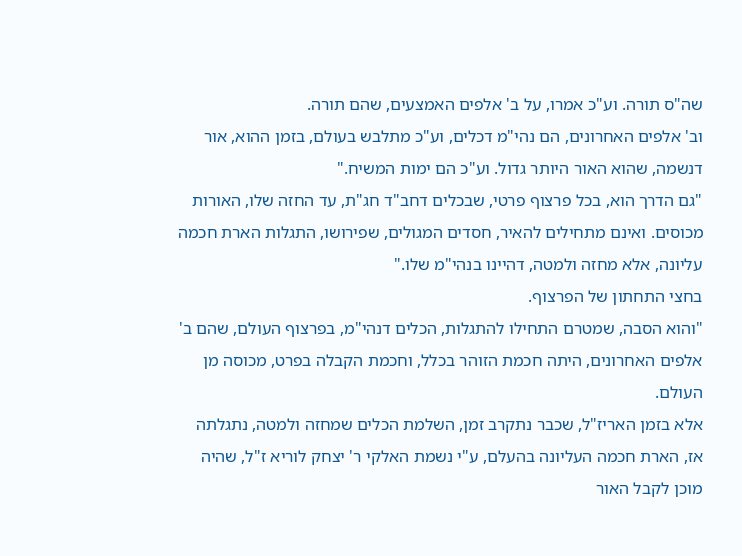שה"ס תורה. וע"כ אמרו, על ב' אלפים האמצעים, שהם תורה.
וב' אלפים האחרונים, הם נהי"מ דכלים, וע"כ מתלבש בעולם, בזמן ההוא, אור דנשמה, שהוא האור היותר גדול. וע"כ הם ימות המשיח."
"גם הדרך הוא, בכל פרצוף פרטי, שבכלים דחב"ד חג"ת, עד החזה שלו, האורות מכוסים. ואינם מתחילים להאיר, חסדים המגולים, שפירושו, התגלות הארת חכמה עליונה, אלא מחזה ולמטה, דהיינו בנהי"מ שלו."
בחצי התחתון של הפרצוף.
"והוא הסבה, שמטרם התחילו להתגלות, הכלים דנהי"מ, בפרצוף העולם, שהם ב' אלפים האחרונים, היתה חכמת הזוהר בכלל, וחכמת הקבלה בפרט, מכוסה מן העולם.
אלא בזמן האריז"ל, שכבר נתקרב זמן, השלמת הכלים שמחזה ולמטה, נתגלתה אז, הארת חכמה העליונה בהעלם, ע"י נשמת האלקי ר' יצחק לוריא ז"ל, שהיה מוכן לקבל האור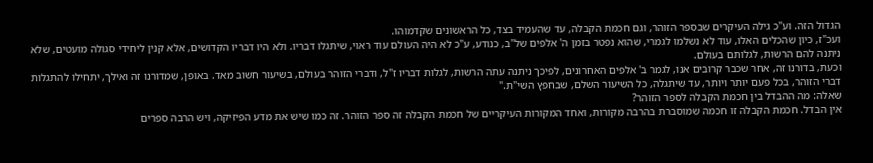הגדול הזה. וע"כ גילה העיקרים שבספר הזוהר, וגם חכמת הקבלה, עד שהעמיד בצד, כל הראשונים שקדמוהו.
ועכ"ז, כיון שהכלים האלו, עוד לא נשלמו לגמרי, שהוא נפטר בזמן ה' אלפים של"ב, כנודע, ע"כ לא היה העולם עוד ראוי, שיתגלו דבריו. ולא היו דבריו הקדושים, אלא קנין ליחידי סגולה מועטים, שלא ניתנה להם הרשות, לגלותם בעולם.
וכעת, בדורנו זה, אחר שכבר קרובים אנו, לגמר ב' אלפים האחרונים, לפיכך ניתנה עתה הרשות, לגלות דבריו ז"ל, ודברי הזוהר בעולם, בשיעור חשוב מאד. באופן, שמדורנו זה ואילך, יתחילו להתגלות דברי הזוהר, בכל פעם יותר ויותר, עד שיתגלה, כל השיעור השלם, שבחפץ השי"ת."
שאלה: מה ההבדל בין חכמת הקבלה לספר הזוהר?
אין הבדל. חכמת הקבלה זו חכמה שמוסברת בהרבה מקורות, ואחד המקורות העיקריים של חכמת הקבלה זה ספר הזוהר. זה כמו שיש את מדע הפיזיקה, ויש הרבה ספרים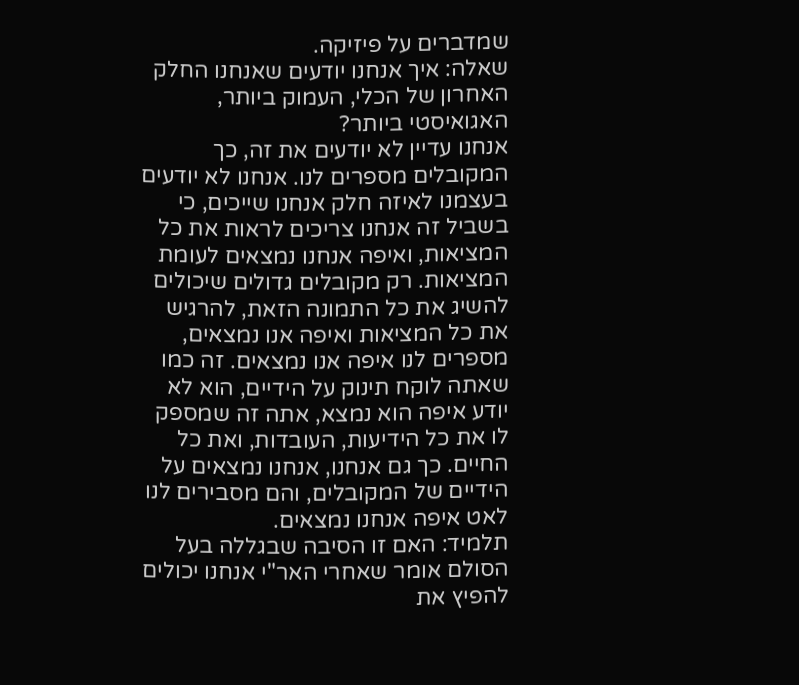שמדברים על פיזיקה.
שאלה: איך אנחנו יודעים שאנחנו החלק האחרון של הכלי, העמוק ביותר, האגואיסטי ביותר?
אנחנו עדיין לא יודעים את זה, כך המקובלים מספרים לנו. אנחנו לא יודעים בעצמנו לאיזה חלק אנחנו שייכים, כי בשביל זה אנחנו צריכים לראות את כל המציאות, ואיפה אנחנו נמצאים לעומת המציאות. רק מקובלים גדולים שיכולים להשיג את כל התמונה הזאת, להרגיש את כל המציאות ואיפה אנו נמצאים, מספרים לנו איפה אנו נמצאים. זה כמו שאתה לוקח תינוק על הידיים, הוא לא יודע איפה הוא נמצא, אתה זה שמספק לו את כל הידיעות, העובדות, ואת כל החיים. כך גם אנחנו, אנחנו נמצאים על הידיים של המקובלים, והם מסבירים לנו לאט איפה אנחנו נמצאים.
תלמיד: האם זו הסיבה שבגללה בעל הסולם אומר שאחרי האר"י אנחנו יכולים להפיץ את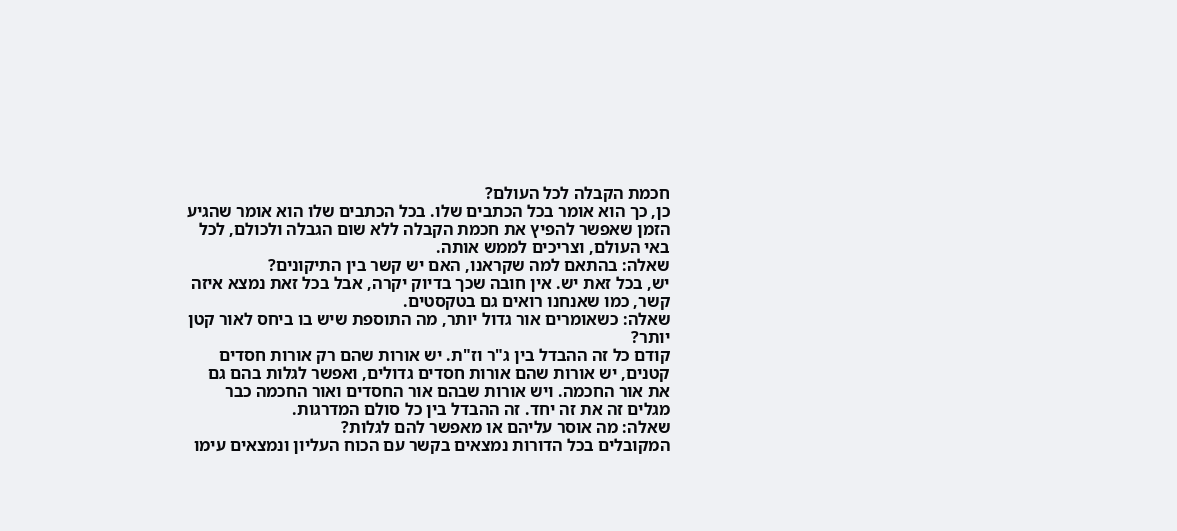חכמת הקבלה לכל העולם?
כן, כך הוא אומר בכל הכתבים שלו. בכל הכתבים שלו הוא אומר שהגיע הזמן שאפשר להפיץ את חכמת הקבלה ללא שום הגבלה ולכולם, לכל באי העולם, וצריכים לממש אותה.
שאלה: בהתאם למה שקראנו, האם יש קשר בין התיקונים?
יש, בכל זאת יש. אין חובה שכך בדיוק יקרה, אבל בכל זאת נמצא איזה קשר, כמו שאנחנו רואים גם בטקסטים.
שאלה: כשאומרים אור גדול יותר, מה התוספת שיש בו ביחס לאור קטן יותר?
קודם כל זה ההבדל בין ג"ר וז"ת. יש אורות שהם רק אורות חסדים קטנים, יש אורות שהם אורות חסדים גדולים, ואפשר לגלות בהם גם את אור החכמה. ויש אורות שבהם אור החסדים ואור החכמה כבר מגלים זה את זה יחד. זה ההבדל בין כל סולם המדרגות.
שאלה: מה אוסר עליהם או מאפשר להם לגלות?
המקובלים בכל הדורות נמצאים בקשר עם הכוח העליון ונמצאים עימו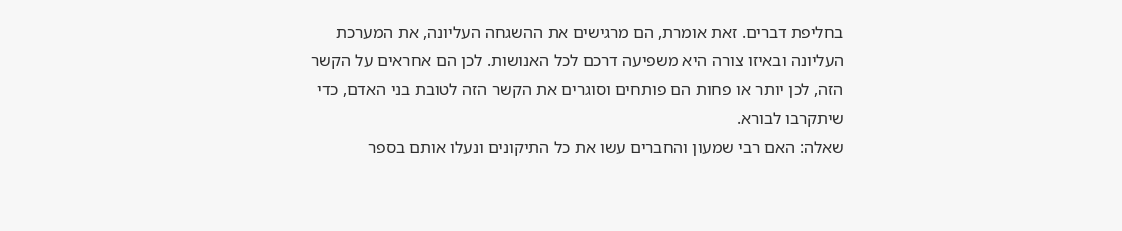בחליפת דברים. זאת אומרת, הם מרגישים את ההשגחה העליונה, את המערכת העליונה ובאיזו צורה היא משפיעה דרכם לכל האנושות. לכן הם אחראים על הקשר הזה, לכן יותר או פחות הם פותחים וסוגרים את הקשר הזה לטובת בני האדם, כדי שיתקרבו לבורא.
שאלה: האם רבי שמעון והחברים עשו את כל התיקונים ונעלו אותם בספר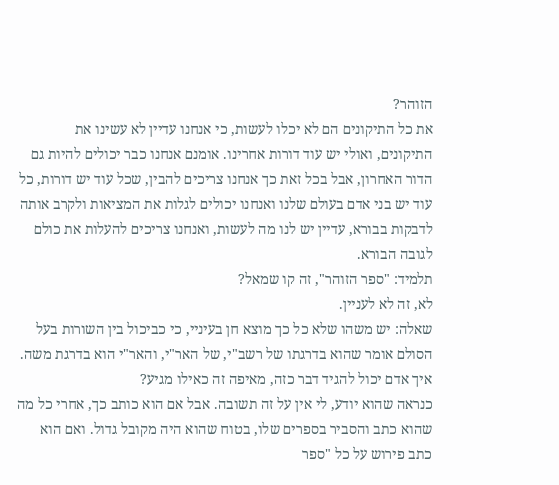הזוהר?
את כל התיקונים הם לא יכלו לעשות, כי אנחנו עדיין לא עשינו את התיקונים, ואולי יש עוד דורות אחרינו. אומנם אנחנו כבר יכולים להיות גם הדור האחרון, אבל בכל זאת כך אנחנו צריכים להבין, שכל עוד יש דורות, כל עוד יש בני אדם בעולם שלנו ואנחנו יכולים לגלות את המציאות ולקרב אותה לדבקות בבורא, עדיין יש לנו מה לעשות, ואנחנו צריכים להעלות את כולם לגובה הבורא.
תלמיד: "ספר הזוהר", זה קו שמאל?
לא, זה לא לעניין.
שאלה: יש משהו שלא כל כך מוצא חן בעיניי, כי כביכול בין השורות בעל הסולם אומר שהוא בדרגתו של רשב"י, של האר"י, והאר"י הוא בדרגת משה. איך אדם יכול להגיד דבר כזה, מאיפה זה כאילו מגיע?
כנראה שהוא יודע, לי אין על זה תשובה. אבל אם הוא כותב כך, אחרי כל מה שהוא כתב והסביר בספרים שלו, בטוח שהוא היה מקובל גדול. ואם הוא כתב פירוש על כל "ספר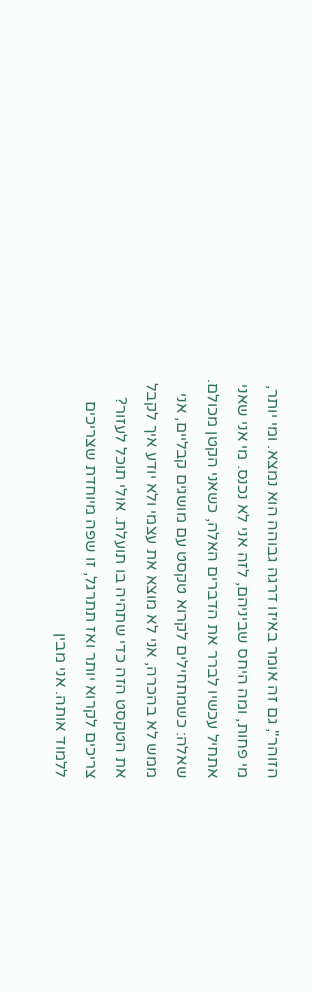הזוהר", גם זה אומר באיזו דרגה גבוהה הוא נמצא. ומי יותר, מי פחות, ומה היחס שביניהם, לזה אני לא נכנס. מי אני שאני אתחיל עכשיו לברר את הדברים האלה, כשאני הקטן מכולם.
שאלה: כשמתחילים לקרוא טקסט עם מושגים קבליים, אני ממש לא בהכרה, אני לא מוצא את עצמי ולא יודע איך לקבל את הטקסט הזה כדי שתהיה בו תועלת. אולי תוכל לעזור?
צריכים לקרוא יותר ואז תתרגל, זו שפה מיוחדת שצריכים ללמוד אותה. אני מבין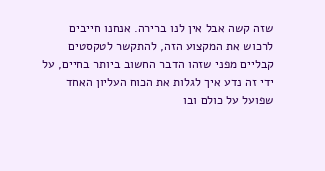שזה קשה אבל אין לנו ברירה. אנחנו חייבים לרכוש את המקצוע הזה, להתקשר לטקסטים קבליים מפני שזהו הדבר החשוב ביותר בחיים, על ידי זה נדע איך לגלות את הכוח העליון האחד שפועל על כולם ובו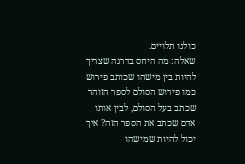כולנו תלויים.
שאלה: מה היחס בדרגה שצריך להיות בין מישהו שכותב פירוש כמו פירוש הסולם לספר הזוהר שכתב בעל הסולם, לבין אותו אדם שכתב את הספר הזה? איך יכול להיות שמישהו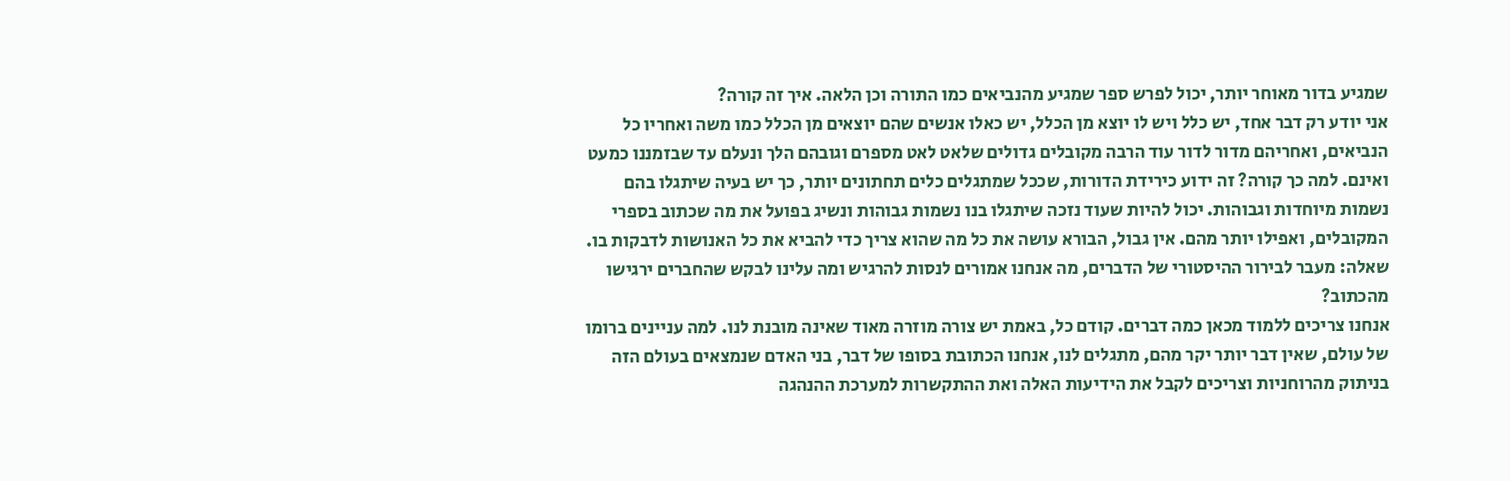שמגיע בדור מאוחר יותר, יכול לפרש ספר שמגיע מהנביאים כמו התורה וכן הלאה. איך זה קורה?
אני יודע רק דבר אחד, יש כלל ויש לו יוצא מן הכלל, יש כאלו אנשים שהם יוצאים מן הכלל כמו משה ואחריו כל הנביאים, ואחריהם מדור לדור עוד הרבה מקובלים גדולים שלאט לאט מספרם וגובהם הלך ונעלם עד שבזמננו כמעט ואינם. למה כך קורה? זה ידוע כירידת הדורות, שככל שמתגלים כלים תחתונים יותר, כך יש בעיה שיתגלו בהם נשמות מיוחדות וגבוהות. יכול להיות שעוד נזכה שיתגלו בנו נשמות גבוהות ונשיג בפועל את מה שכתוב בספרי המקובלים, ואפילו יותר מהם. אין גבול, הבורא עושה את כל מה שהוא צריך כדי להביא את כל האנושות לדבקות בו.
שאלה: מעבר לבירור ההיסטורי של הדברים, מה אנחנו אמורים לנסות להרגיש ומה עלינו לבקש שהחברים ירגישו מהכתוב?
אנחנו צריכים ללמוד מכאן כמה דברים. קודם כל, באמת יש צורה מוזרה מאוד שאינה מובנת לנו. למה עניינים ברומו של עולם, שאין דבר יותר יקר מהם, מתגלים לנו, אנחנו הכתובת בסופו של דבר, בני האדם שנמצאים בעולם הזה בניתוק מהרוחניות וצריכים לקבל את הידיעות האלה ואת ההתקשרות למערכת ההנהגה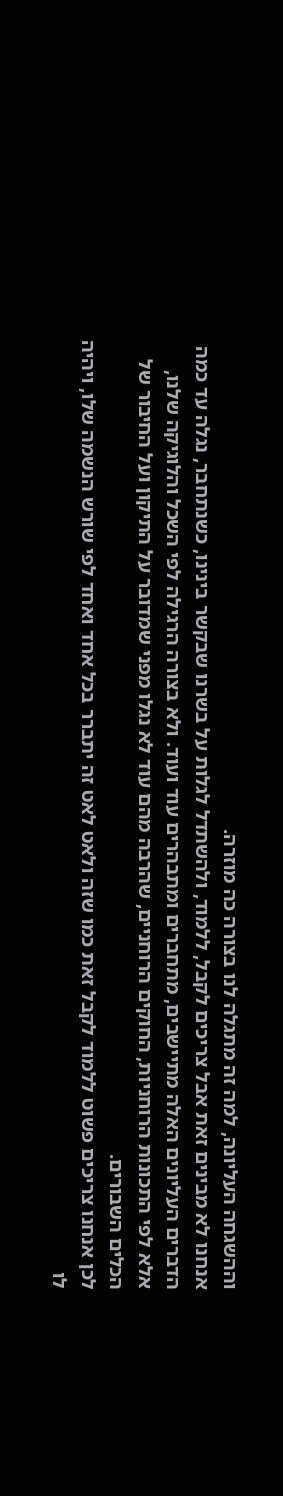וההשגחה העליונה, למה זה מתגלה לנו בצורה כה מוזרה.
אנחנו לא מבינים זאת אבל צריכים לקבל, ללמוד, ולהשתדל לגלות על בשרנו שבקשר בינינו, כשנתחבר, נגלה עד כמה הדברים העליונים האלה מתיישבים, מתחברים ומתבהרים עוד ועוד. ולא בצורה הרגילה לפי השכל והלוגיקה שלנו, אלא לפי התכונות הרוחניות, החוקים הרוחניים, שהרבה מהם עוד לא נגלו מפני שמדובר על התיקון ועל החיבור של הכלים השבורים.
לכן אנחנו צריכים פשוט ללמוד לקבל זאת כמו שזה ולאט לאט זה יתברר בכל אחד ואחד לפי שורש הנשמה שלו, ויהיה לו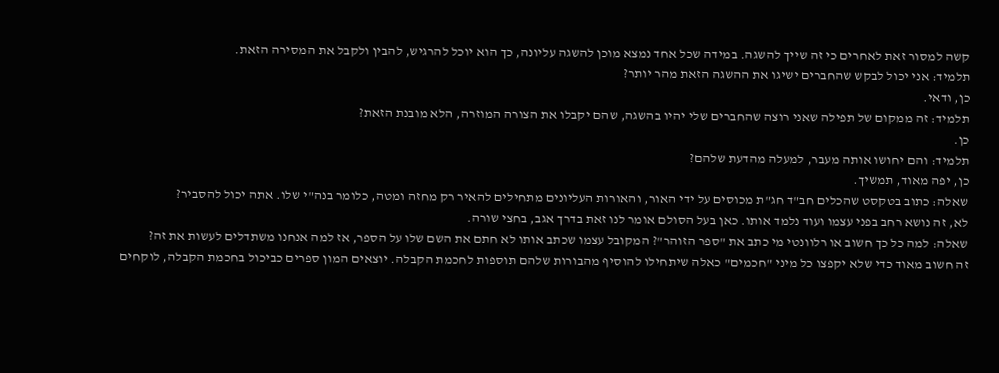קשה למסור זאת לאחרים כי זה שייך להשגה. במידה שכל אחד נמצא מוכן להשגה עליונה, כך הוא יוכל להרגיש, להבין ולקבל את המסירה הזאת.
תלמיד: אני יכול לבקש שהחברים ישיגו את ההשגה הזאת מהר יותר?
כן, ודאי.
תלמיד: זה ממקום של תפילה שאני רוצה שהחברים שלי יהיו בהשגה, שהם יקבלו את הצורה המוזרה, הלא מובנת הזאת?
כן.
תלמיד: והם יחושו אותה מעבר, למעלה מהדעת שלהם?
כן, יפה מאוד, תמשיך.
שאלה: כתוב בטקסט שהכלים חב"ד חג"ת מכוסים על ידי האור, והאורות העליונים מתחילים להאיר רק מחזה ומטה, כלומר בנה"י שלו. אתה יכול להסביר?
לא, זה נושא רחב בפני עצמו ועוד נלמד אותו. כאן בעל הסולם אומר לנו זאת בדרך אגב, בחצי שורה.
שאלה: למה כל כך חשוב או רלוונטי מי כתב את "ספר הזוהר"? המקובל עצמו שכתב אותו לא חתם את השם שלו על הספר, אז למה אנחנו משתדלים לעשות את זה?
זה חשוב מאוד כדי שלא יקפצו כל מיני "חכמים" כאלה שיתחילו להוסיף מהבורות שלהם תוספות לחכמת הקבלה. יוצאים המון ספרים כביכול בחכמת הקבלה, לוקחים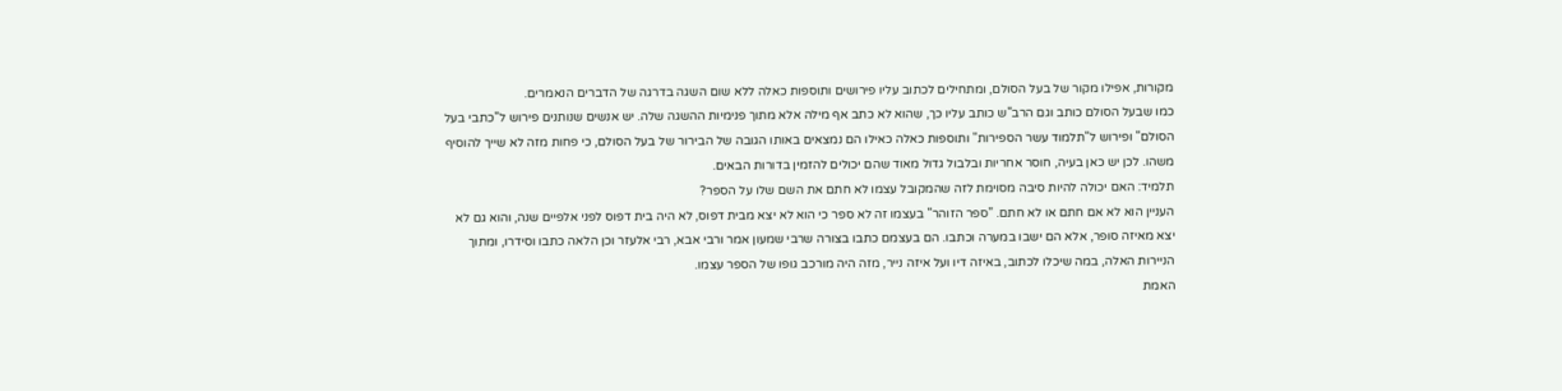מקורות, אפילו מקור של בעל הסולם, ומתחילים לכתוב עליו פירושים ותוספות כאלה ללא שום השגה בדרגה של הדברים הנאמרים.
כמו שבעל הסולם כותב וגם הרב"ש כותב עליו כך, שהוא לא כתב אף מילה אלא מתוך פנימיות ההשגה שלה. יש אנשים שנותנים פירוש ל"כתבי בעל הסולם" ופירוש ל"תלמוד עשר הספירות" ותוספות כאלה כאילו הם נמצאים באותו הגובה של הבירור של בעל הסולם, כי פחות מזה לא שייך להוסיף משהו. לכן יש כאן בעיה, חוסר אחריות ובלבול גדול מאוד שהם יכולים להזמין בדורות הבאים.
תלמיד: האם יכולה להיות סיבה מסוימת לזה שהמקובל עצמו לא חתם את השם שלו על הספר?
העניין הוא לא אם חתם או לא חתם. "ספר הזוהר" בעצמו זה לא ספר כי הוא לא יצא מבית דפוס, לא היה בית דפוס לפני אלפיים שנה, והוא גם לא יצא מאיזה סופר, אלא הם ישבו במערה וכתבו. הם בעצמם כתבו בצורה שרבי שמעון אמר ורבי אבא, רבי אלעזר וכן הלאה כתבו וסידרו, ומתוך הניירות האלה, במה שיכלו לכתוב, באיזה דיו ועל איזה נייר, מזה היה מורכב גופו של הספר עצמו.
האמת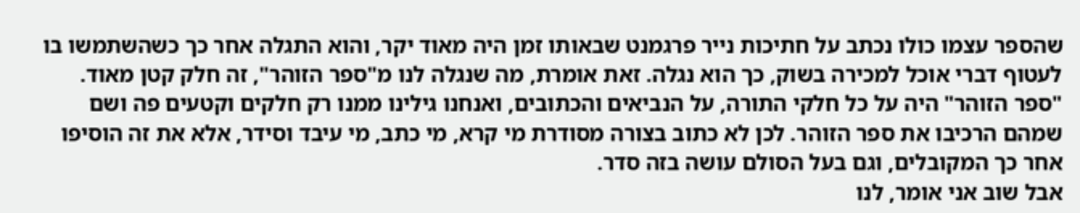שהספר עצמו כולו נכתב על חתיכות נייר פרגמנט שבאותו זמן היה מאוד יקר, והוא התגלה אחר כך כשהשתמשו בו לעטוף דברי אוכל למכירה בשוק, כך הוא נגלה. זאת אומרת, מה שנגלה לנו מ"ספר הזוהר", זה חלק קטן מאוד.
"ספר הזוהר" היה על כל חלקי התורה, על הנביאים והכתובים, ואנחנו גילינו ממנו רק חלקים וקטעים פה ושם שמהם הרכיבו את ספר הזוהר. לכן לא כתוב בצורה מסודרת מי קרא, מי כתב, מי עיבד וסידר, אלא את זה הוסיפו אחר כך המקובלים, וגם בעל הסולם עושה בזה סדר.
אבל שוב אני אומר, לנו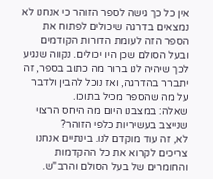אין כל כך גישה לספר הזוהר כי אנחנו לא נמצאים בדרגה שיכולים לפתוח את הספר הזה לעומת הדורות הקודמים ובעל הסולם שכן היו יכולים. נקווה שנגיע לכך שיהיה לנו ברור מה כתוב בספר, זה יתברר בהדרגה, ואז נוכל להבין ולדבר על מה שהספר מכיל בתוכו.
שאלה: במצבנו היום מה היחס הרצוי שנייצב בעשיריות כלפי הזוהר?
לא, זה עוד מוקדם לנו. בינתיים אנחנו צריכים לקרוא את כל ההקדמות והחומרים של בעל הסולם והרב"ש.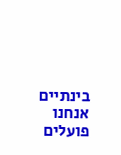בינתיים אנחנו פועלים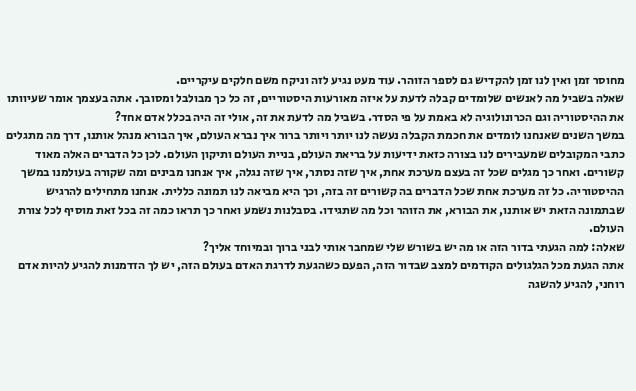מחוסר זמן ואין לנו זמן להקדיש גם לספר הזוהר. עוד מעט נגיע לזה וניקח משם חלקים עיקריים.
שאלה בשביל מה לאנשים שלומדים קבלה לדעת על איזה מאורעות היסטוריים, זה כל כך מבולבל ומסובך. אתה בעצמך אומר שעיוותו את ההיסטוריה וגם הכרונולוגיה לא באמת על פי הסדר. בשביל מה לדעת את זה, אולי זה היה בכלל אדם אחד?
במשך השנים שאנחנו לומדים את חכמת הקבלה נעשה לנו יותר ויותר ברור איך נברא העולם, איך הבורא מנהל אותנו, דרך מה מתגלים כתבי המקובלים שמעבירים לנו בצורה כזאת ידיעות על בריאת העולם, בניית העולם ותיקון העולם. לכן כל הדברים האלה מאוד קשורים. ואחר כך מגלים שכל זה בעצם מערכת אחת, איך שזה נסתר, איך שזה נגלה, איך אנחנו מבינים ומה שקורה בעולמנו במשך ההיסטוריה. כל זה מערכת אחת שכל הדברים בה קשורים זה בזה, וכך היא מביאה לנו תמונה כללית. אנחנו מתחילים להרגיש שבתמונה הזאת יש אותנו, את הבורא, את הזוהר וכל מה שתגידו. בסבלנות נשמע ואחר כך תראו כמה זה בכל זאת מוסיף לכל צורת העולם.
שאלה: למה הגעתי בדור הזה או מה יש בשורש שלי שמחבר אותי לבני ברוך ובמיוחד אליך?
אתה הגעת מכל הגלגולים הקודמים למצב שבדור הזה, הפעם כשהגעת לדרגת האדם בעולם הזה, יש לך הזדמנות להגיע להיות אדם רוחני, להגיע להשגה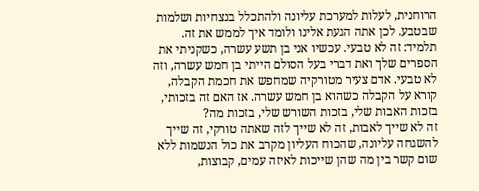הרוחנית, לעלות למערכת עליונה ולהתכלל בנצחיות ושלמות שבטבע. לכן אתה הגעת אלינו ולומד איך לממש את זה.
תלמיד: זה לא טבעי. עכשיו אני בן תשע עשרה, כשקניתי את הספרים שלך ואת דברי בעל הסולם הייתי בן חמש עשרה, וזה לא טבעי. אדם צעיר מטורקיה שמחפש את חכמת הקבלה, קורא על הקבלה כשהוא בן חמש עשרה. אז האם זה בזכותי, בזכות האבות שלי, בזכות השורש שלי, בזכות מה?
זה לא שייך לאבות, זה לא שייך לזה שאתה טורקי, זה שייך להשגחה עליונה, שהכוח העליון מקרב את כול הנשמות ללא שום קשר בין מה שהן שייכות לאיזה עמים, קבוצות,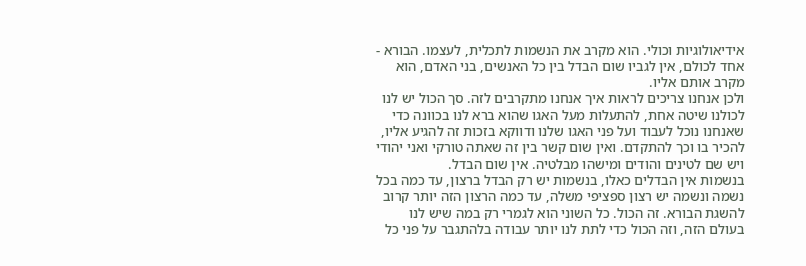אידיאולוגיות וכולי. הוא מקרב את הנשמות לתכלית, לעצמו. הבורא - אחד לכולם, אין לגביו שום הבדל בין כל האנשים, בני האדם, הוא מקרב אותם אליו.
ולכן אנחנו צריכים לראות איך אנחנו מתקרבים לזה. סך הכול יש לנו לכולנו שיטה אחת, להתעלות מעל האגו שהוא ברא לנו בכוונה כדי שאנחנו נוכל לעבוד ועל פני האגו שלנו ודווקא בזכות זה להגיע אליו, להכיר בו וכך להתקדם. ואין שום קשר בין זה שאתה טורקי ואני יהודי ויש שם לטינים והודים ומישהו מבלטיה. אין שום הבדל.
בנשמות אין הבדלים כאלו, בנשמות יש רק הבדל ברצון, עד כמה בכל נשמה ונשמה יש רצון ספציפי משלה, עד כמה הרצון הזה יותר קרוב להשגת הבורא. זה הכול. כל השוני הוא לגמרי רק במה שיש לנו בעולם הזה, וזה הכול כדי לתת לנו יותר עבודה בלהתגבר על פני כל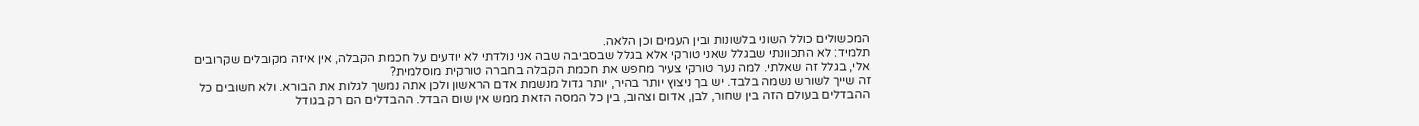המכשולים כולל השוני בלשונות ובין העמים וכן הלאה.
תלמיד: לא התכוונתי שבגלל שאני טורקי אלא בגלל שבסביבה שבה אני נולדתי לא יודעים על חכמת הקבלה, אין איזה מקובלים שקרובים אלי, בגלל זה שאלתי. למה נער טורקי צעיר מחפש את חכמת הקבלה בחברה טורקית מוסלמית?
זה שייך לשורש נשמה בלבד. יש בך ניצוץ יותר בהיר, יותר גדול מנשמת אדם הראשון ולכן אתה נמשך לגלות את הבורא. ולא חשובים כל ההבדלים בעולם הזה בין שחור, לבן, אדום וצהוב, בין כל המסה הזאת ממש אין שום הבדל. ההבדלים הם רק בגודל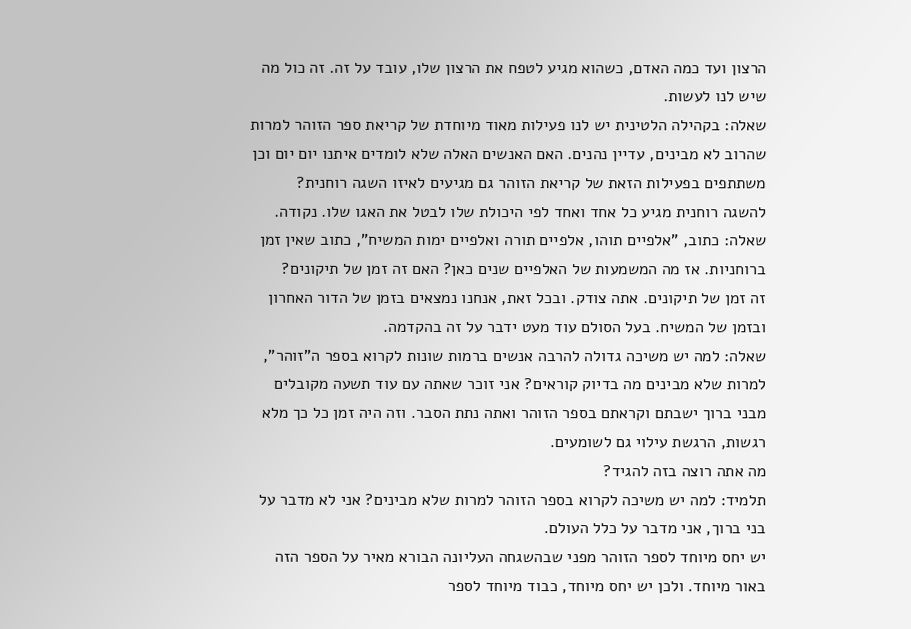הרצון ועד כמה האדם, כשהוא מגיע לטפח את הרצון שלו, עובד על זה. זה כול מה שיש לנו לעשות.
שאלה: בקהילה הלטינית יש לנו פעילות מאוד מיוחדת של קריאת ספר הזוהר למרות שהרוב לא מבינים, עדיין נהנים. האם האנשים האלה שלא לומדים איתנו יום יום וכן משתתפים בפעילות הזאת של קריאת הזוהר גם מגיעים לאיזו השגה רוחנית?
להשגה רוחנית מגיע כל אחד ואחד לפי היכולת שלו לבטל את האגו שלו. נקודה.
שאלה: כתוב, "אלפיים תוהו, אלפיים תורה ואלפיים ימות המשיח", כתוב שאין זמן ברוחניות. אז מה המשמעות של האלפיים שנים כאן? האם זה זמן של תיקונים?
זה זמן של תיקונים. אתה צודק. ובכל זאת, אנחנו נמצאים בזמן של הדור האחרון ובזמן של המשיח. בעל הסולם עוד מעט ידבר על זה בהקדמה.
שאלה: למה יש משיכה גדולה להרבה אנשים ברמות שונות לקרוא בספר ה"זוהר", למרות שלא מבינים מה בדיוק קוראים? אני זוכר שאתה עם עוד תשעה מקובלים מבני ברוך ישבתם וקראתם בספר הזוהר ואתה נתת הסבר. וזה היה זמן כל כך מלא רגשות, הרגשת עילוי גם לשומעים.
מה אתה רוצה בזה להגיד?
תלמיד: למה יש משיכה לקרוא בספר הזוהר למרות שלא מבינים? אני לא מדבר על בני ברוך, אני מדבר על כלל העולם.
יש יחס מיוחד לספר הזוהר מפני שבהשגחה העליונה הבורא מאיר על הספר הזה באור מיוחד. ולכן יש יחס מיוחד, כבוד מיוחד לספר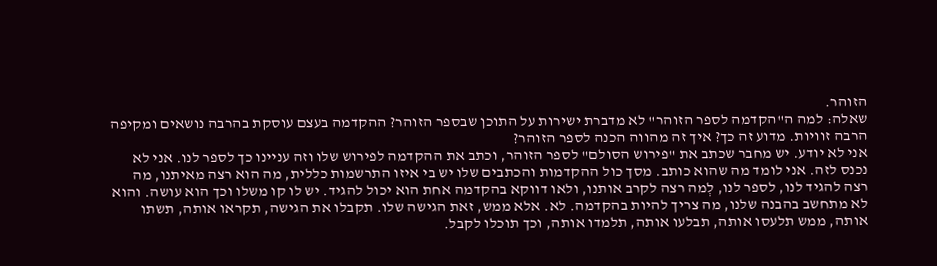הזוהר.
שאלה: למה ה"הקדמה לספר הזוהר" לא מדברת ישירות על התוכן שבספר הזוהר? ההקדמה בעצם עוסקת בהרבה נושאים ומקיפה הרבה זוויות. מדוע זה כך? איך זה מהווה הכנה לספר הזוהר?
אני לא יודע. יש מחבר שכתב את "פירוש הסולם" לספר הזוהר, וכתב את ההקדמה לפירוש שלו וזה עניינו כך לספר לנו. אני לא נכנס לזה. אני לומד מה שהוא כותב. מסך כול ההקדמות והכתבים שלו יש בי איזו התרשמות כללית, מה הוא רצה מאיתנו, מה רצה להגיד לנו, לספר לנו, לְמה רצה לקרב אותנו, ולאו דווקא בהקדמה אחת הוא יכול להגיד. יש לו קו משלו וכך הוא עושה. והוא לא מתחשב בהבנה שלנו, מה צריך להיות בהקדמה. לא. אלא ממש, זאת הגישה שלו. תקבלו את הגישה, תקראו אותה, תשתו אותה, ממש תלעסו אותה, תבלעו אותה, תלמדו אותה, וכך תוכלו לקבל.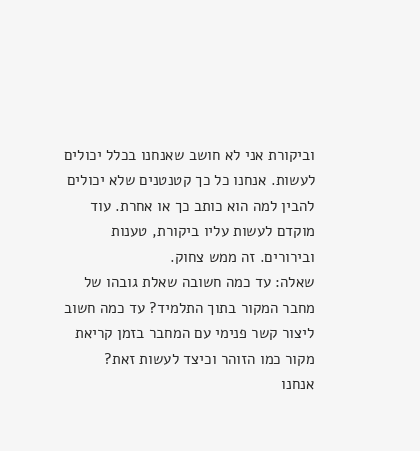וביקורת אני לא חושב שאנחנו בכלל יכולים לעשות. אנחנו כל כך קטנטנים שלא יכולים להבין למה הוא כותב כך או אחרת. עוד מוקדם לעשות עליו ביקורת, טענות ובירורים. זה ממש צחוק.
שאלה: עד כמה חשובה שאלת גובהו של מחבר המקור בתוך התלמיד? עד כמה חשוב ליצור קשר פנימי עם המחבר בזמן קריאת מקור כמו הזוהר וכיצד לעשות זאת?
אנחנו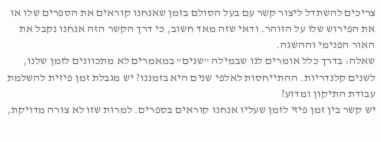צריכים להשתדל ליצור קשר עם בעל הסולם בזמן שאנחנו קוראים את הספרים שלו או את הפירוש שלו על הזוהר. ודאי שזה מאד חשוב, כי דרך הקשר הזה אנחנו נקבל את האור הפנימי וההשגה.
שאלה: בדרך כלל אומרים לנו שבמילה "שנים" במאמרים לא מתכוונים לזמן שלנו, לשנים קלנדריות. ההתייחסות לאלפי שנים היא בזמננו? יש מגבלת זמן פיזית להשלמת עבודת התיקון ומדוע?
יש קשר בין זמן פיזי לזמן שעליו אנחנו קוראים בספרים. למרות שזו לא צורה מדויקת,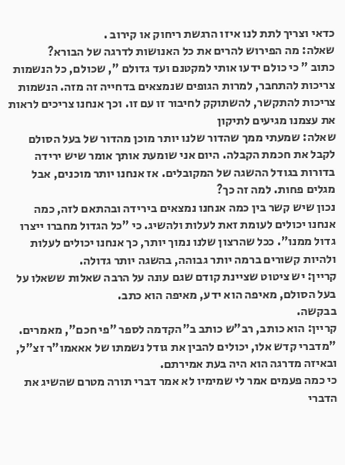כדאי וצריך לתת לנו איזו הרגשת ריחוק או קירוב .
שאלה: מה הפירוש להרים את כל האנושות לדרגה של הבורא?
כתוב " כי כולם ידעו אותי למקטנם ועד גדולם ", שכולם, כל הנשמות צריכות להתחבר, למרות הגופים שנמצאים בדחייה זה מזה. הנשמות צריכות להתקשר, להשתוקק לחיבור זו עם זו. וכך אנחנו צריכים לראות את עצמנו מגיעים לתיקון
שאלה: שמעתי ממך שהדור שלנו יותר מוכן מהדור של בעל הסולם לקבל את חכמת הקבלה. היום אני שומעת אותך אומר שיש ירידה בדורות בגודל ההשגה של המקובלים. אז אנחנו יותר מוכנים, אבל מגלים פחות. למה זה כך?
נכון שיש קשר בין כמה אנחנו נמצאים בירידה ובהתאם לזה, כמה אנחנו יכולים לעומת זאת לעלות ולהשיג. כי "כל הגדול מחברו ייצרו גדול ממנו". ככל שהרצון שלנו נמוך יותר, כך אנחנו יכולים לעלות ולהיות קשורים ברמה יותר גבוהה, בהשגה יותר גדולה.
קריין: יש ציטוט שציינת קודם שגם עונה על הרבה שאלות ששאלו על בעל הסולם, מאיפה הוא ידע, מאיפה הוא כתב.
בבקשה.
קריין: הוא כותב, רב"ש כותב ב"הקדמה לספר "פי חכם", מאמרים.
"מדברי קדש אלו, יכולים להבין את גודל נשמתו של אאאמו"ר זצ"ל, ובאיזה מדרגה הוא היה בעת אמירתם.
כי כמה פעמים אמר לי שמימיו לא אמר דברי תורה מטרם שהשיג את הדברי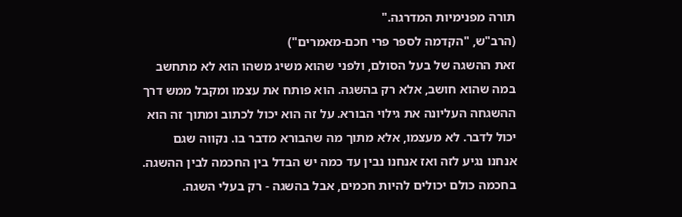תורה מפנימיות המדרגה."
(הרב"ש, "הקדמה לספר פרי חכם-מאמרים")
זאת ההשגה של בעל הסולם, ולפני שהוא משיג משהו הוא לא מתחשב במה שהוא חושב, אלא רק בהשגה. הוא פותח את עצמו ומקבל ממש דרך ההשגחה העליונה את גילוי הבורא. על זה הוא יכול לכתוב ומתוך זה הוא יכול לדבר. לא מעצמו, אלא מתוך מה שהבורא מדבר בו. נקווה שגם אנחנו נגיע לזה ואז אנחנו נבין עד כמה יש הבדל בין החכמה לבין ההשגה. בחכמה כולם יכולים להיות חכמים, אבל בהשגה - רק בעלי השגה.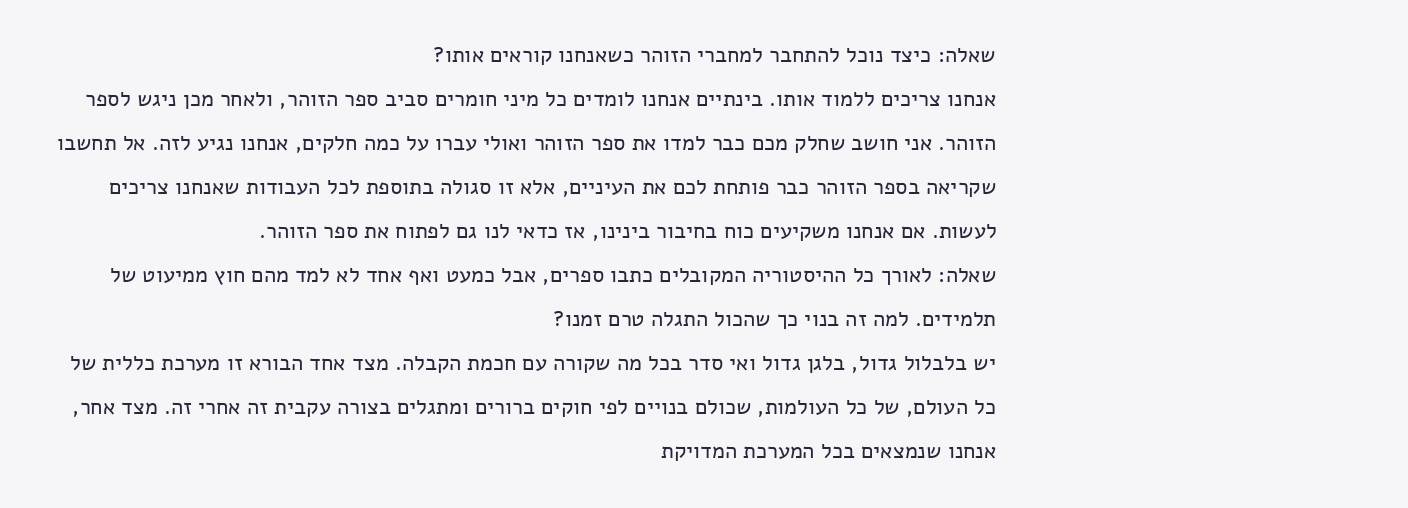שאלה: כיצד נוכל להתחבר למחברי הזוהר כשאנחנו קוראים אותו?
אנחנו צריכים ללמוד אותו. בינתיים אנחנו לומדים כל מיני חומרים סביב ספר הזוהר, ולאחר מכן ניגש לספר הזוהר. אני חושב שחלק מכם כבר למדו את ספר הזוהר ואולי עברו על כמה חלקים, אנחנו נגיע לזה. אל תחשבו שקריאה בספר הזוהר כבר פותחת לכם את העיניים, אלא זו סגולה בתוספת לכל העבודות שאנחנו צריכים לעשות. אם אנחנו משקיעים כוח בחיבור בינינו, אז כדאי לנו גם לפתוח את ספר הזוהר.
שאלה: לאורך כל ההיסטוריה המקובלים כתבו ספרים, אבל כמעט ואף אחד לא למד מהם חוץ ממיעוט של תלמידים. למה זה בנוי כך שהכול התגלה טרם זמנו?
יש בלבלול גדול, בלגן גדול ואי סדר בכל מה שקורה עם חכמת הקבלה. מצד אחד הבורא זו מערכת כללית של כל העולם, של כל העולמות, שכולם בנויים לפי חוקים ברורים ומתגלים בצורה עקבית זה אחרי זה. מצד אחר, אנחנו שנמצאים בכל המערכת המדויקת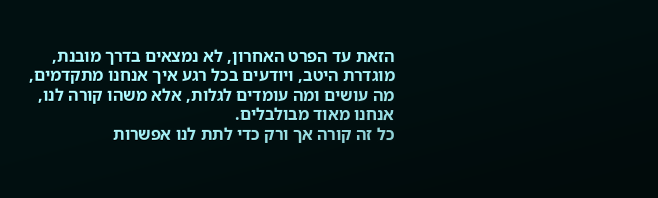הזאת עד הפרט האחרון, לא נמצאים בדרך מובנת, מוגדרת היטב, ויודעים בכל רגע איך אנחנו מתקדמים, מה עושים ומה עומדים לגלות, אלא משהו קורה לנו, אנחנו מאוד מבולבלים.
כל זה קורה אך ורק כדי לתת לנו אפשרות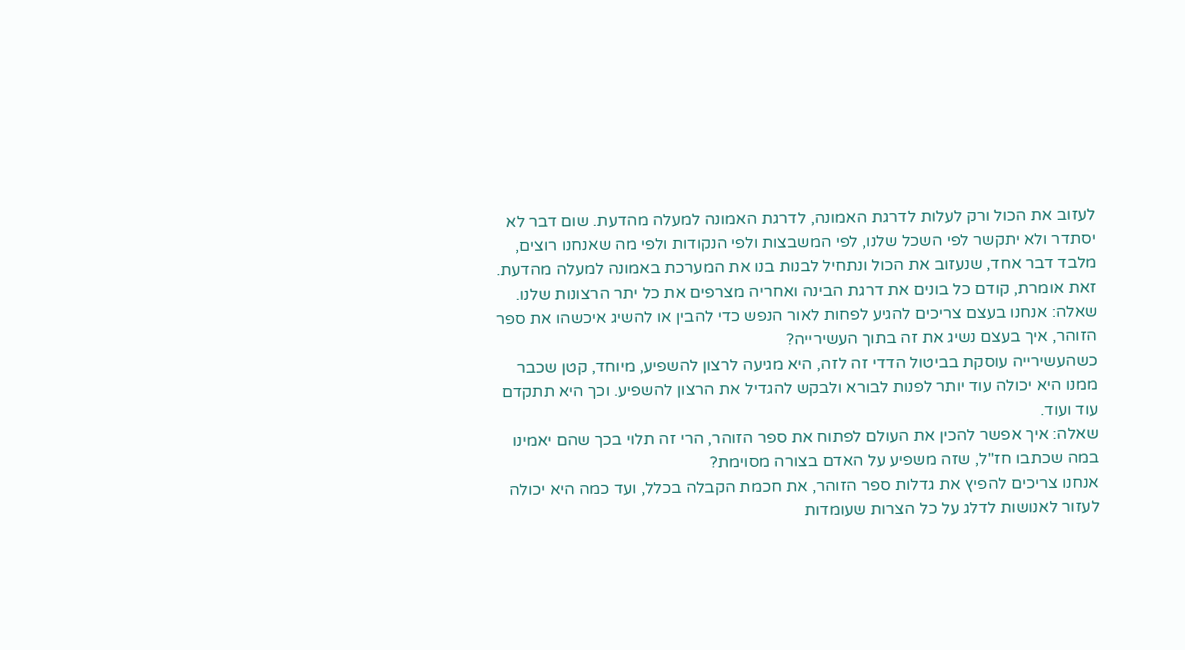לעזוב את הכול ורק לעלות לדרגת האמונה, לדרגת האמונה למעלה מהדעת. שום דבר לא יסתדר ולא יתקשר לפי השכל שלנו, לפי המשבצות ולפי הנקודות ולפי מה שאנחנו רוצים, מלבד דבר אחד, שנעזוב את הכול ונתחיל לבנות בנו את המערכת באמונה למעלה מהדעת. זאת אומרת, קודם כל בונים את דרגת הבינה ואחריה מצרפים את כל יתר הרצונות שלנו.
שאלה: אנחנו בעצם צריכים להגיע לפחות לאור הנפש כדי להבין או להשיג איכשהו את ספר הזוהר, איך בעצם נשיג את זה בתוך העשירייה?
כשהעשירייה עוסקת בביטול הדדי זה לזה, היא מגיעה לרצון להשפיע, מיוחד, קטן שכבר ממנו היא יכולה עוד יותר לפנות לבורא ולבקש להגדיל את הרצון להשפיע. וכך היא תתקדם עוד ועוד.
שאלה: איך אפשר להכין את העולם לפתוח את ספר הזוהר, הרי זה תלוי בכך שהם יאמינו במה שכתבו חז"ל, שזה משפיע על האדם בצורה מסוימת?
אנחנו צריכים להפיץ את גדלות ספר הזוהר, את חכמת הקבלה בכלל, ועד כמה היא יכולה לעזור לאנושות לדלג על כל הצרות שעומדות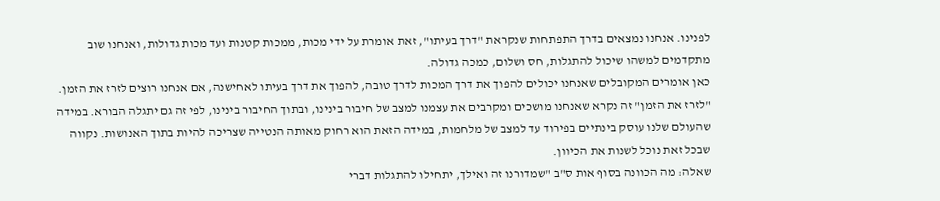לפנינו. אנחנו נמצאים בדרך התפתחות שנקראת "דרך בעיתו", זאת אומרת על ידי מכות, ממכות קטנות ועד מכות גדולות, ואנחנו שוב מתקדמים למשהו שיכול להתגלות, חס ושלום, כמכה גדולה.
כאן אומרים המקובלים שאנחנו יכולים להפוך את דרך המכות לדרך טובה, להפוך את דרך בעיתו לאחישנה, אם אנחנו רוצים לזרז את הזמן. "לזרז את הזמן" זה נקרא שאנחנו מושכים ומקרבים את עצמנו למצב של חיבור בינינו, ובתוך החיבור בינינו, לפי זה גם יתגלה הבורא. במידה שהעולם שלנו עוסק בינתיים בפירוד עד למצב של מלחמות, במידה הזאת הוא רחוק מאותה הנטייה שצריכה להיות בתוך האנושות. נקווה שבכל זאת נוכל לשנות את הכיוון.
שאלה: מה הכוונה בסוף אות ס"ב "שמדורנו זה ואילך, יתחילו להתגלות דברי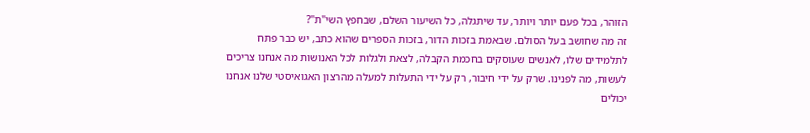הזוהר, בכל פעם יותר ויותר, עד שיתגלה, כל השיעור השלם, שבחפץ השי"ת"?
זה מה שחושב בעל הסולם. שבאמת בזכות הדור, בזכות הספרים שהוא כתב, יש כבר פתח לתלמידים שלו, לאנשים שעוסקים בחכמת הקבלה, לצאת ולגלות לכל האנושות מה אנחנו צריכים לעשות, מה לפנינו. שרק על ידי חיבור, רק על ידי התעלות למעלה מהרצון האגואיסטי שלנו אנחנו יכולים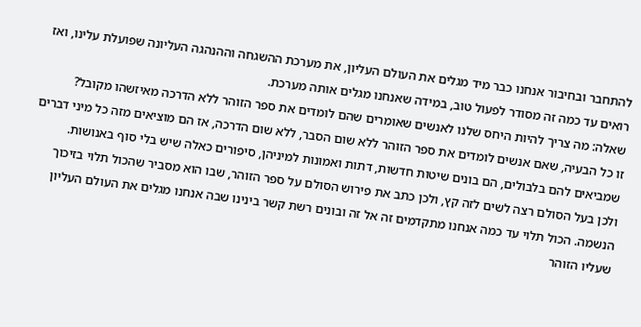להתחבר ובחיבור אנחנו כבר מיד מגלים את העולם העליון, את מערכת ההשגחה וההנהגה העליונה שפועלת עלינו, ואז רואים עד כמה זה מסודר לפעול טוב, במידה שאנחנו מגלים אותה מערכת.
שאלה: מה צריך להיות היחס שלנו לאנשים שאומרים שהם לומדים את ספר הזוהר ללא הדרכה מאיזשהו מקובל?
זו כל הבעיה, שאם אנשים לומדים את ספר הזוהר ללא שום הסבר, ללא שום הדרכה, אז הם מוציאים מזה כל מיני דברים שמביאים להם בלבולים, הם בונים שיטות חדשות, דתות ואמונות למיניהן, סיפורים כאלה שיש בלי סוף באנושות.
ולכן בעל הסולם רצה לשים לזה קץ, ולכן כתב את פירוש הסולם על ספר הזוהר, שבו הוא מסביר שהכול תלוי בזיכוך הנשמה. הכול תלוי עד כמה אנחנו מתקדמים זה אל זה ובונים רשת קשר בינינו שבה אנחנו מגלים את העולם העליון שעליו הזוהר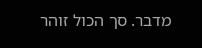מדבר. סך הכול זוהר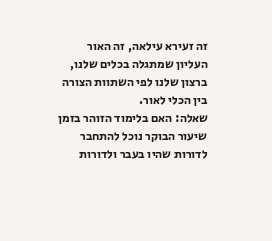זה זעירא עילאה, זה האור העליון שמתגלה בכלים שלנו, ברצון שלנו לפי השתוות הצורה בין הכלי לאור.
שאלה: האם בלימוד הזוהר בזמן שיעור הבוקר נוכל להתחבר לדורות שהיו בעבר ולדורות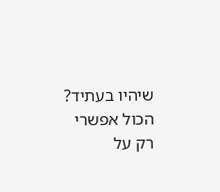שיהיו בעתיד?
הכול אפשרי רק על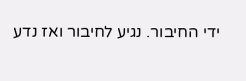ידי החיבור. נגיע לחיבור ואז נדע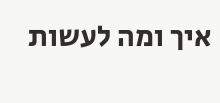איך ומה לעשות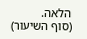הלאה.
(סוף השיעור)